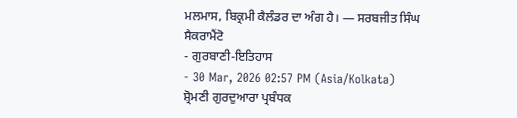ਮਲਮਾਸ, ਬਿਕ੍ਰਮੀ ਕੈਲੰਡਰ ਦਾ ਅੰਗ ਹੈ। — ਸਰਬਜੀਤ ਸਿੰਘ ਸੈਕਰਾਮੈਂਟੋ
- ਗੁਰਬਾਣੀ-ਇਤਿਹਾਸ
- 30 Mar, 2026 02:57 PM (Asia/Kolkata)
ਸ਼੍ਰੋਮਣੀ ਗੁਰਦੁਆਰਾ ਪ੍ਰਬੰਧਕ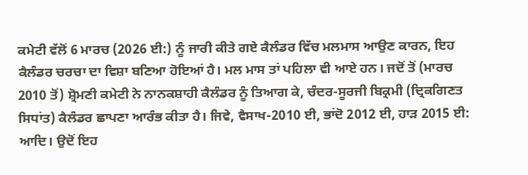ਕਮੇਟੀ ਵੱਲੋਂ 6 ਮਾਰਚ (2026 ਈ:) ਨੂੰ ਜਾਰੀ ਕੀਤੇ ਗਏ ਕੈਲੰਡਰ ਵਿੱਚ ਮਲਮਾਸ ਆਉਣ ਕਾਰਨ, ਇਹ ਕੈਲੰਡਰ ਚਰਚਾ ਦਾ ਵਿਸ਼ਾ ਬਣਿਆ ਹੋਇਆਂ ਹੈ। ਮਲ ਮਾਸ ਤਾਂ ਪਹਿਲਾ ਵੀ ਆਏ ਹਨ। ਜਦੋਂ ਤੋਂ (ਮਾਰਚ 2010 ਤੋਂ) ਸ਼੍ਰੋਮਣੀ ਕਮੇਟੀ ਨੇ ਨਾਨਕਸ਼ਾਹੀ ਕੈਲੰਡਰ ਨੂੰ ਤਿਆਗ ਕੇ, ਚੰਦਰ-ਸੂਰਜੀ ਬਿਕ੍ਰਮੀ (ਦ੍ਰਿਕਗਿਣਤ ਸਿਧਾਂਤ) ਕੈਲੰਡਰ ਛਾਪਣਾ ਆਰੰਭ ਕੀਤਾ ਹੈ। ਜਿਵੇ, ਵੈਸਾਖ-2010 ਈ, ਭਾਂਦੋ 2012 ਈ, ਹਾੜ 2015 ਈ: ਆਦਿ। ਉਦੋਂ ਇਹ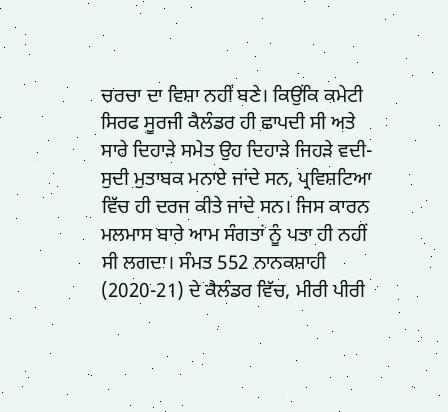ਚਰਚਾ ਦਾ ਵਿਸ਼ਾ ਨਹੀਂ ਬਣੇ। ਕਿਉਂਕਿ ਕਮੇਟੀ ਸਿਰਫ ਸੂਰਜੀ ਕੈਲੰਡਰ ਹੀ ਛਾਪਦੀ ਸੀ ਅਤੇ ਸਾਰੇ ਦਿਹਾੜੇ ਸਮੇਤ ਉਹ ਦਿਹਾੜੇ ਜਿਹੜੇ ਵਦੀ-ਸੁਦੀ ਮੁਤਾਬਕ ਮਨਾਏ ਜਾਂਦੇ ਸਨ, ਪ੍ਰਵਿਸ਼ਟਿਆ ਵਿੱਚ ਹੀ ਦਰਜ ਕੀਤੇ ਜਾਂਦੇ ਸਨ। ਜਿਸ ਕਾਰਨ ਮਲਮਾਸ ਬਾਰੇ ਆਮ ਸੰਗਤਾਂ ਨੂੰ ਪਤਾ ਹੀ ਨਹੀਂ ਸੀ ਲਗਦਾ। ਸੰਮਤ 552 ਨਾਨਕਸ਼ਾਹੀ (2020-21) ਦੇ ਕੈਲੰਡਰ ਵਿੱਚ, ਮੀਰੀ ਪੀਰੀ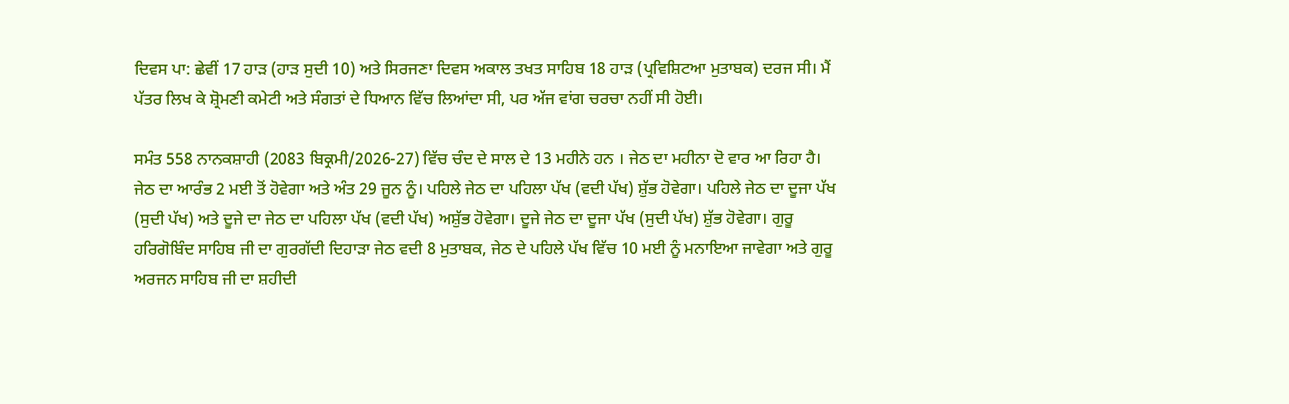ਦਿਵਸ ਪਾ: ਛੇਵੀਂ 17 ਹਾੜ (ਹਾੜ ਸੁਦੀ 10) ਅਤੇ ਸਿਰਜਣਾ ਦਿਵਸ ਅਕਾਲ ਤਖਤ ਸਾਹਿਬ 18 ਹਾੜ (ਪ੍ਰਵਿਸ਼ਿਟਆ ਮੁਤਾਬਕ) ਦਰਜ ਸੀ। ਮੈਂ ਪੱਤਰ ਲਿਖ ਕੇ ਸ਼੍ਰੋਮਣੀ ਕਮੇਟੀ ਅਤੇ ਸੰਗਤਾਂ ਦੇ ਧਿਆਨ ਵਿੱਚ ਲਿਆਂਦਾ ਸੀ, ਪਰ ਅੱਜ ਵਾਂਗ ਚਰਚਾ ਨਹੀਂ ਸੀ ਹੋਈ।

ਸਮੰਤ 558 ਨਾਨਕਸ਼ਾਹੀ (2083 ਬਿਕ੍ਰਮੀ/2026-27) ਵਿੱਚ ਚੰਦ ਦੇ ਸਾਲ ਦੇ 13 ਮਹੀਨੇ ਹਨ । ਜੇਠ ਦਾ ਮਹੀਨਾ ਦੋ ਵਾਰ ਆ ਰਿਹਾ ਹੈ। ਜੇਠ ਦਾ ਆਰੰਭ 2 ਮਈ ਤੋਂ ਹੋਵੇਗਾ ਅਤੇ ਅੰਤ 29 ਜੂਨ ਨੂੰ। ਪਹਿਲੇ ਜੇਠ ਦਾ ਪਹਿਲਾ ਪੱਖ (ਵਦੀ ਪੱਖ) ਸ਼ੁੱਭ ਹੋਵੇਗਾ। ਪਹਿਲੇ ਜੇਠ ਦਾ ਦੂਜਾ ਪੱਖ (ਸੁਦੀ ਪੱਖ) ਅਤੇ ਦੂਜੇ ਦਾ ਜੇਠ ਦਾ ਪਹਿਲਾ ਪੱਖ (ਵਦੀ ਪੱਖ) ਅਸ਼ੁੱਭ ਹੋਵੇਗਾ। ਦੂਜੇ ਜੇਠ ਦਾ ਦੂਜਾ ਪੱਖ (ਸੁਦੀ ਪੱਖ) ਸ਼ੁੱਭ ਹੋਵੇਗਾ। ਗੁਰੂ ਹਰਿਗੋਬਿੰਦ ਸਾਹਿਬ ਜੀ ਦਾ ਗੁਰਗੱਦੀ ਦਿਹਾੜਾ ਜੇਠ ਵਦੀ 8 ਮੁਤਾਬਕ, ਜੇਠ ਦੇ ਪਹਿਲੇ ਪੱਖ ਵਿੱਚ 10 ਮਈ ਨੂੰ ਮਨਾਇਆ ਜਾਵੇਗਾ ਅਤੇ ਗੁਰੂ ਅਰਜਨ ਸਾਹਿਬ ਜੀ ਦਾ ਸ਼ਹੀਦੀ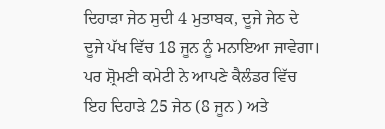ਦਿਹਾੜਾ ਜੇਠ ਸੁਦੀ 4 ਮੁਤਾਬਕ, ਦੂਜੇ ਜੇਠ ਦੇ ਦੂਜੇ ਪੱਖ ਵਿੱਚ 18 ਜੂਨ ਨੂੰ ਮਨਾਇਆ ਜਾਵੇਗਾ। ਪਰ ਸ਼੍ਰੋਮਣੀ ਕਮੇਟੀ ਨੇ ਆਪਣੇ ਕੈਲੰਡਰ ਵਿੱਚ ਇਹ ਦਿਹਾੜੇ 25 ਜੇਠ (8 ਜੂਨ ) ਅਤੇ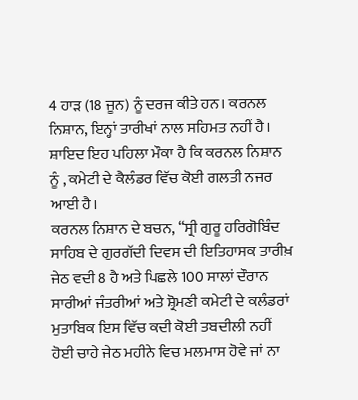4 ਹਾੜ (18 ਜੂਨ) ਨੂੰ ਦਰਜ ਕੀਤੇ ਹਨ। ਕਰਨਲ ਨਿਸ਼ਾਨ, ਇਨ੍ਹਾਂ ਤਾਰੀਖਾਂ ਨਾਲ ਸਹਿਮਤ ਨਹੀਂ ਹੈ। ਸ਼ਾਇਦ ਇਹ ਪਹਿਲਾ ਮੌਕਾ ਹੈ ਕਿ ਕਰਨਲ ਨਿਸ਼ਾਨ ਨੂੰ , ਕਮੇਟੀ ਦੇ ਕੈਲੰਡਰ ਵਿੱਚ ਕੋਈ ਗਲਤੀ ਨਜਰ ਆਈ ਹੈ।
ਕਰਨਲ ਨਿਸ਼ਾਨ ਦੇ ਬਚਨ, “ਸ੍ਰੀ ਗੁਰੂ ਹਰਿਗੋਬਿੰਦ ਸਾਹਿਬ ਦੇ ਗੁਰਗੱਦੀ ਦਿਵਸ ਦੀ ਇਤਿਹਾਸਕ ਤਾਰੀਖ਼ ਜੇਠ ਵਦੀ 8 ਹੈ ਅਤੇ ਪਿਛਲੇ 100 ਸਾਲਾਂ ਦੌਰਾਨ ਸਾਰੀਆਂ ਜੰਤਰੀਆਂ ਅਤੇ ਸ਼੍ਰੋਮਣੀ ਕਮੇਟੀ ਦੇ ਕਲੰਡਰਾਂ ਮੁਤਾਬਿਕ ਇਸ ਵਿੱਚ ਕਦੀ ਕੋਈ ਤਬਦੀਲੀ ਨਹੀਂ ਹੋਈ ਚਾਹੇ ਜੇਠ ਮਹੀਨੇ ਵਿਚ ਮਲਮਾਸ ਹੋਵੇ ਜਾਂ ਨਾ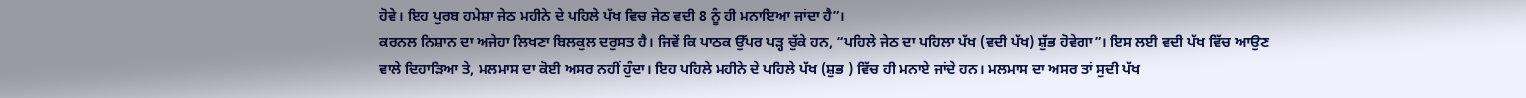ਹੋਵੇ। ਇਹ ਪੁਰਬ ਹਮੇਸ਼ਾ ਜੇਠ ਮਹੀਨੇ ਦੇ ਪਹਿਲੇ ਪੱਖ ਵਿਚ ਜੇਠ ਵਦੀ 8 ਨੂੰ ਹੀ ਮਨਾਇਆ ਜਾਂਦਾ ਹੈ”।
ਕਰਨਲ ਨਿਸ਼ਾਨ ਦਾ ਅਜੇਹਾ ਲਿਖਣਾ ਬਿਲਕੁਲ ਦਰੁਸਤ ਹੈ। ਜਿਵੇਂ ਕਿ ਪਾਠਕ ਉੱਪਰ ਪੜ੍ਹ ਚੁੱਕੇ ਹਨ, “ਪਹਿਲੇ ਜੇਠ ਦਾ ਪਹਿਲਾ ਪੱਖ (ਵਦੀ ਪੱਖ) ਸ਼ੁੱਭ ਹੋਵੇਗਾ”। ਇਸ ਲਈ ਵਦੀ ਪੱਖ ਵਿੱਚ ਆਉਣ ਵਾਲੇ ਦਿਹਾੜਿਆ ਤੇ, ਮਲਮਾਸ ਦਾ ਕੋਈ ਅਸਰ ਨਹੀਂ ਹੁੰਦਾ। ਇਹ ਪਹਿਲੇ ਮਹੀਨੇ ਦੇ ਪਹਿਲੇ ਪੱਖ (ਸ਼ੁਭ ) ਵਿੱਚ ਹੀ ਮਨਾਏ ਜਾਂਦੇ ਹਨ। ਮਲਮਾਸ ਦਾ ਅਸਰ ਤਾਂ ਸੁਦੀ ਪੱਖ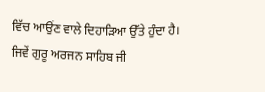ਵਿੱਚ ਆਉਂਣ ਵਾਲੇ ਦਿਹਾੜਿਆ ਉੱਤੇ ਹੁੰਦਾ ਹੈ। ਜਿਵੇਂ ਗੁਰੂ ਅਰਜਨ ਸਾਹਿਬ ਜੀ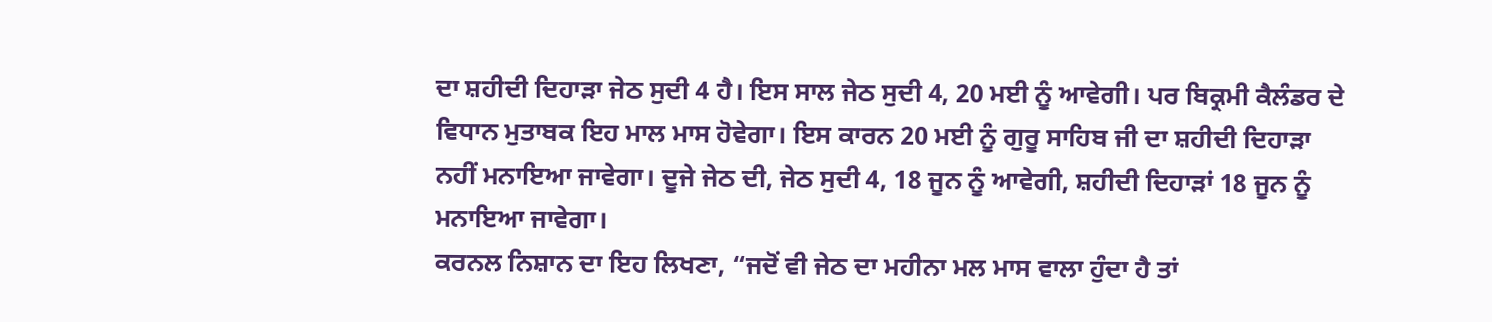ਦਾ ਸ਼ਹੀਦੀ ਦਿਹਾੜਾ ਜੇਠ ਸੁਦੀ 4 ਹੈ। ਇਸ ਸਾਲ ਜੇਠ ਸੁਦੀ 4, 20 ਮਈ ਨੂੰ ਆਵੇਗੀ। ਪਰ ਬਿਕ੍ਰਮੀ ਕੈਲੰਡਰ ਦੇ ਵਿਧਾਨ ਮੁਤਾਬਕ ਇਹ ਮਾਲ ਮਾਸ ਹੋਵੇਗਾ। ਇਸ ਕਾਰਨ 20 ਮਈ ਨੂੰ ਗੁਰੂ ਸਾਹਿਬ ਜੀ ਦਾ ਸ਼ਹੀਦੀ ਦਿਹਾੜਾ ਨਹੀਂ ਮਨਾਇਆ ਜਾਵੇਗਾ। ਦੂਜੇ ਜੇਠ ਦੀ, ਜੇਠ ਸੁਦੀ 4, 18 ਜੂਨ ਨੂੰ ਆਵੇਗੀ, ਸ਼ਹੀਦੀ ਦਿਹਾੜਾਂ 18 ਜੂਨ ਨੂੰ ਮਨਾਇਆ ਜਾਵੇਗਾ।
ਕਰਨਲ ਨਿਸ਼ਾਨ ਦਾ ਇਹ ਲਿਖਣਾ, “ਜਦੋਂ ਵੀ ਜੇਠ ਦਾ ਮਹੀਨਾ ਮਲ ਮਾਸ ਵਾਲਾ ਹੁੰਦਾ ਹੈ ਤਾਂ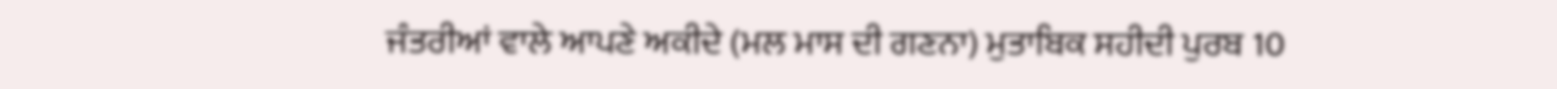ਜੰਤਰੀਆਂ ਵਾਲੇ ਆਪਣੇ ਅਕੀਦੇ (ਮਲ ਮਾਸ ਦੀ ਗਣਨਾ) ਮੁਤਾਬਿਕ ਸਹੀਦੀ ਪੁਰਬ 10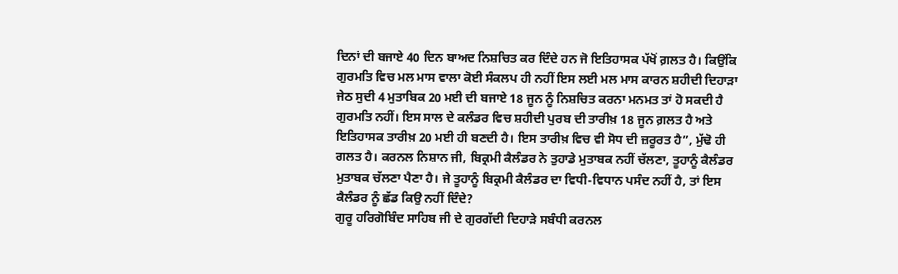ਦਿਨਾਂ ਦੀ ਬਜਾਏ 40 ਦਿਨ ਬਾਅਦ ਨਿਸ਼ਚਿਤ ਕਰ ਦਿੰਦੇ ਹਨ ਜੋ ਇਤਿਹਾਸਕ ਪੱਖੋਂ ਗ਼ਲਤ ਹੈ। ਕਿਉਂਕਿ ਗੁਰਮਤਿ ਵਿਚ ਮਲ ਮਾਸ ਵਾਲਾ ਕੋਈ ਸੰਕਲਪ ਹੀ ਨਹੀਂ ਇਸ ਲਈ ਮਲ ਮਾਸ ਕਾਰਨ ਸ਼ਹੀਦੀ ਦਿਹਾੜਾ ਜੇਠ ਸੁਦੀ 4 ਮੁਤਾਬਿਕ 20 ਮਈ ਦੀ ਬਜਾਏ 18 ਜੂਨ ਨੂੰ ਨਿਸ਼ਚਿਤ ਕਰਨਾ ਮਨਮਤ ਤਾਂ ਹੋ ਸਕਦੀ ਹੈ ਗੁਰਮਤਿ ਨਹੀਂ। ਇਸ ਸਾਲ ਦੇ ਕਲੰਡਰ ਵਿਚ ਸ਼ਹੀਦੀ ਪੁਰਬ ਦੀ ਤਾਰੀਖ਼ 18 ਜੂਨ ਗ਼ਲਤ ਹੈ ਅਤੇ ਇਤਿਹਾਸਕ ਤਾਰੀਖ਼ 20 ਮਈ ਹੀ ਬਣਦੀ ਹੈ। ਇਸ ਤਾਰੀਖ਼ ਵਿਚ ਵੀ ਸੋਧ ਦੀ ਜ਼ਰੂਰਤ ਹੈ”, ਮੁੱਢੋ ਹੀ ਗਲਤ ਹੈ। ਕਰਨਲ ਨਿਸ਼ਾਨ ਜੀ, ਬਿਕ੍ਰਮੀ ਕੈਲੰਡਰ ਨੇ ਤੁਹਾਡੇ ਮੁਤਾਬਕ ਨਹੀਂ ਚੱਲਣਾ, ਤੂਹਾਨੂੰ ਕੈਲੰਡਰ ਮੁਤਾਬਕ ਚੱਲਣਾ ਪੈਣਾ ਹੈ। ਜੇ ਤੂਹਾਨੂੰ ਬਿਕ੍ਰਮੀ ਕੈਲੰਡਰ ਦਾ ਵਿਧੀ-ਵਿਧਾਨ ਪਸੰਦ ਨਹੀਂ ਹੈ, ਤਾਂ ਇਸ ਕੈਲੰਡਰ ਨੂੰ ਛੱਡ ਕਿਉ ਨਹੀਂ ਦਿੰਦੇ?
ਗੁਰੂ ਹਰਿਗੋਬਿੰਦ ਸਾਹਿਬ ਜੀ ਦੇ ਗੁਰਗੱਦੀ ਦਿਹਾੜੇ ਸਬੰਧੀ ਕਰਨਲ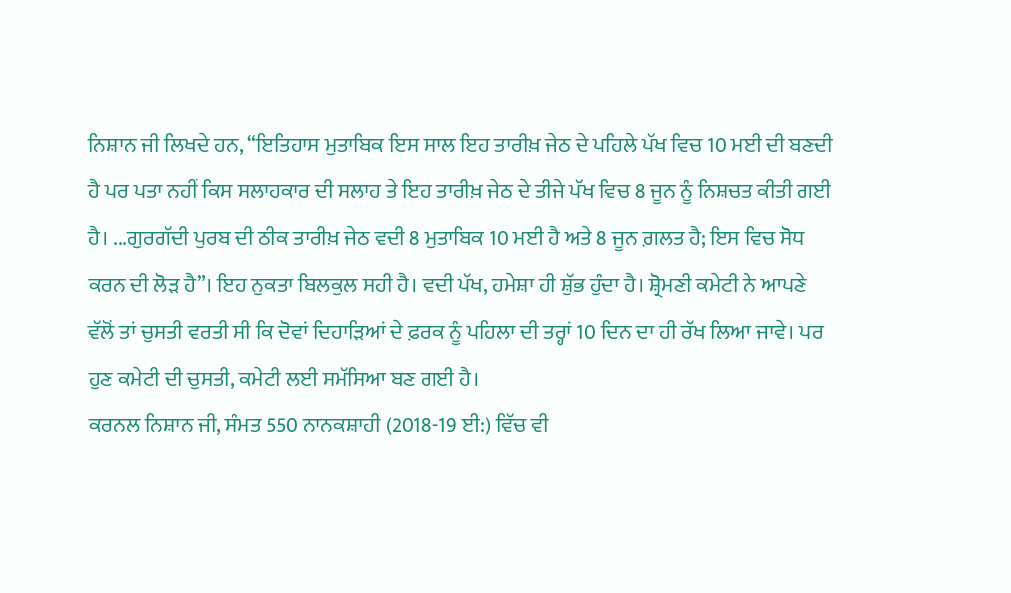ਨਿਸ਼ਾਨ ਜੀ ਲਿਖਦੇ ਹਨ, “ਇਤਿਹਾਸ ਮੁਤਾਬਿਕ ਇਸ ਸਾਲ ਇਹ ਤਾਰੀਖ਼ ਜੇਠ ਦੇ ਪਹਿਲੇ ਪੱਖ ਵਿਚ 10 ਮਈ ਦੀ ਬਣਦੀ ਹੈ ਪਰ ਪਤਾ ਨਹੀਂ ਕਿਸ ਸਲਾਹਕਾਰ ਦੀ ਸਲਾਹ ਤੇ ਇਹ ਤਾਰੀਖ਼ ਜੇਠ ਦੇ ਤੀਜੇ ਪੱਖ ਵਿਚ 8 ਜੂਨ ਨੂੰ ਨਿਸ਼ਚਤ ਕੀਤੀ ਗਈ ਹੈ। ...ਗੁਰਗੱਦੀ ਪੁਰਬ ਦੀ ਠੀਕ ਤਾਰੀਖ਼ ਜੇਠ ਵਦੀ 8 ਮੁਤਾਬਿਕ 10 ਮਈ ਹੈ ਅਤੇ 8 ਜੂਨ ਗ਼ਲਤ ਹੈ; ਇਸ ਵਿਚ ਸੋਧ ਕਰਨ ਦੀ ਲੋੜ ਹੈ”। ਇਹ ਨੁਕਤਾ ਬਿਲਕੁਲ ਸਹੀ ਹੈ। ਵਦੀ ਪੱਖ, ਹਮੇਸ਼ਾ ਹੀ ਸ਼ੁੱਭ ਹੁੰਦਾ ਹੈ। ਸ਼੍ਰੋਮਣੀ ਕਮੇਟੀ ਨੇ ਆਪਣੇ ਵੱਲੋਂ ਤਾਂ ਚੁਸਤੀ ਵਰਤੀ ਸੀ ਕਿ ਦੋਵਾਂ ਦਿਹਾੜਿਆਂ ਦੇ ਫ਼ਰਕ ਨੂੰ ਪਹਿਲਾ ਦੀ ਤਰ੍ਹਾਂ 10 ਦਿਨ ਦਾ ਹੀ ਰੱਖ ਲਿਆ ਜਾਵੇ। ਪਰ ਹੁਣ ਕਮੇਟੀ ਦੀ ਚੁਸਤੀ, ਕਮੇਟੀ ਲਈ ਸਮੱਸਿਆ ਬਣ ਗਈ ਹੈ।
ਕਰਨਲ ਨਿਸ਼ਾਨ ਜੀ, ਸੰਮਤ 550 ਨਾਨਕਸ਼ਾਹੀ (2018-19 ਈ:) ਵਿੱਚ ਵੀ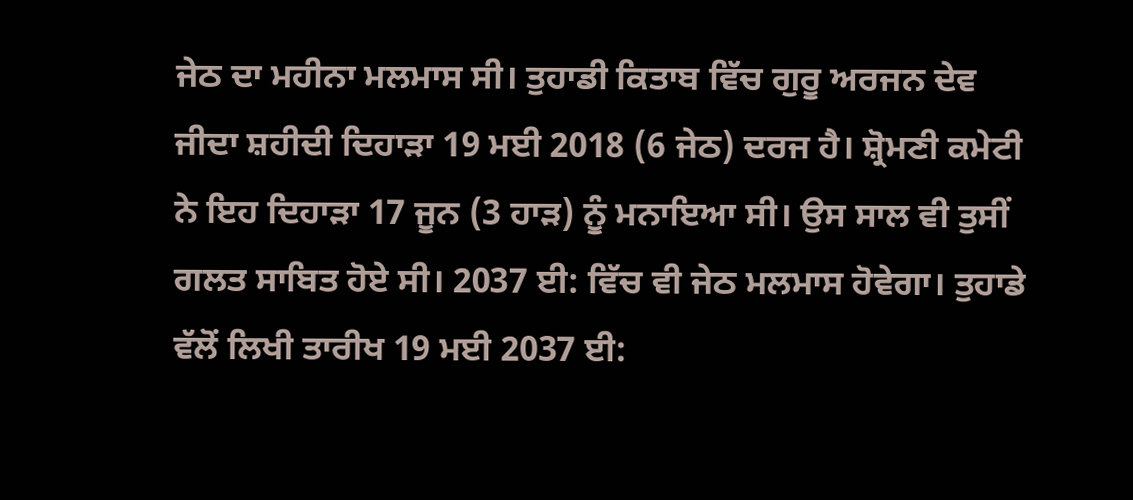ਜੇਠ ਦਾ ਮਹੀਨਾ ਮਲਮਾਸ ਸੀ। ਤੁਹਾਡੀ ਕਿਤਾਬ ਵਿੱਚ ਗੁਰੂ ਅਰਜਨ ਦੇਵ ਜੀਦਾ ਸ਼ਹੀਦੀ ਦਿਹਾੜਾ 19 ਮਈ 2018 (6 ਜੇਠ) ਦਰਜ ਹੈ। ਸ਼੍ਰੋਮਣੀ ਕਮੇਟੀ ਨੇ ਇਹ ਦਿਹਾੜਾ 17 ਜੂਨ (3 ਹਾੜ) ਨੂੰ ਮਨਾਇਆ ਸੀ। ਉਸ ਸਾਲ ਵੀ ਤੁਸੀਂ ਗਲਤ ਸਾਬਿਤ ਹੋਏ ਸੀ। 2037 ਈ: ਵਿੱਚ ਵੀ ਜੇਠ ਮਲਮਾਸ ਹੋਵੇਗਾ। ਤੁਹਾਡੇ ਵੱਲੋਂ ਲਿਖੀ ਤਾਰੀਖ 19 ਮਈ 2037 ਈ: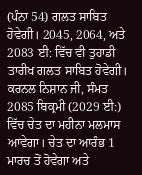(ਪੰਨਾ 54) ਗਲਤ ਸਾਬਿਤ ਹੋਵੇਗੀ। 2045, 2064, ਅਤੇ 2083 ਈ: ਵਿੱਚ ਵੀ ਤੁਹਾਡੀ ਤਾਰੀਖ ਗਲਤ ਸਾਬਿਤ ਹੋਵੇਗੀ।
ਕਰਨਲ ਨਿਸ਼ਾਨ ਜੀ, ਸੰਮਤ 2085 ਬਿਕ੍ਰਮੀ (2029 ਈ:) ਵਿੱਚ ਚੇਤ ਦਾ ਮਹੀਨਾ ਮਲਮਾਸ ਆਵੇਗਾ। ਚੇਤ ਦਾ ਆਰੰਭ 1 ਮਾਰਚ ਤੋਂ ਹੋਵੇਗਾ ਅਤੇ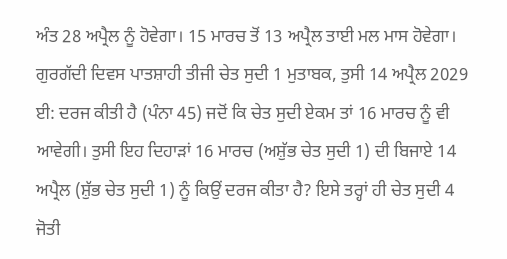ਅੰਤ 28 ਅਪ੍ਰੈਲ ਨੂੰ ਹੋਵੇਗਾ। 15 ਮਾਰਚ ਤੋਂ 13 ਅਪ੍ਰੈਲ ਤਾਈ ਮਲ ਮਾਸ ਹੋਵੇਗਾ। ਗੁਰਗੱਦੀ ਦਿਵਸ ਪਾਤਸ਼ਾਹੀ ਤੀਜੀ ਚੇਤ ਸੁਦੀ 1 ਮੁਤਾਬਕ, ਤੁਸੀ 14 ਅਪ੍ਰੈਲ 2029 ਈ: ਦਰਜ ਕੀਤੀ ਹੈ (ਪੰਨਾ 45) ਜਦੋਂ ਕਿ ਚੇਤ ਸੁਦੀ ਏਕਮ ਤਾਂ 16 ਮਾਰਚ ਨੂੰ ਵੀ ਆਵੇਗੀ। ਤੁਸੀ ਇਹ ਦਿਹਾੜਾਂ 16 ਮਾਰਚ (ਅਸ਼ੁੱਭ ਚੇਤ ਸੁਦੀ 1) ਦੀ ਬਿਜਾਏ 14 ਅਪ੍ਰੈਲ (ਸ਼ੁੱਭ ਚੇਤ ਸੁਦੀ 1) ਨੂੰ ਕਿਉਂ ਦਰਜ ਕੀਤਾ ਹੈ? ਇਸੇ ਤਰ੍ਹਾਂ ਹੀ ਚੇਤ ਸੁਦੀ 4 ਜੋਤੀ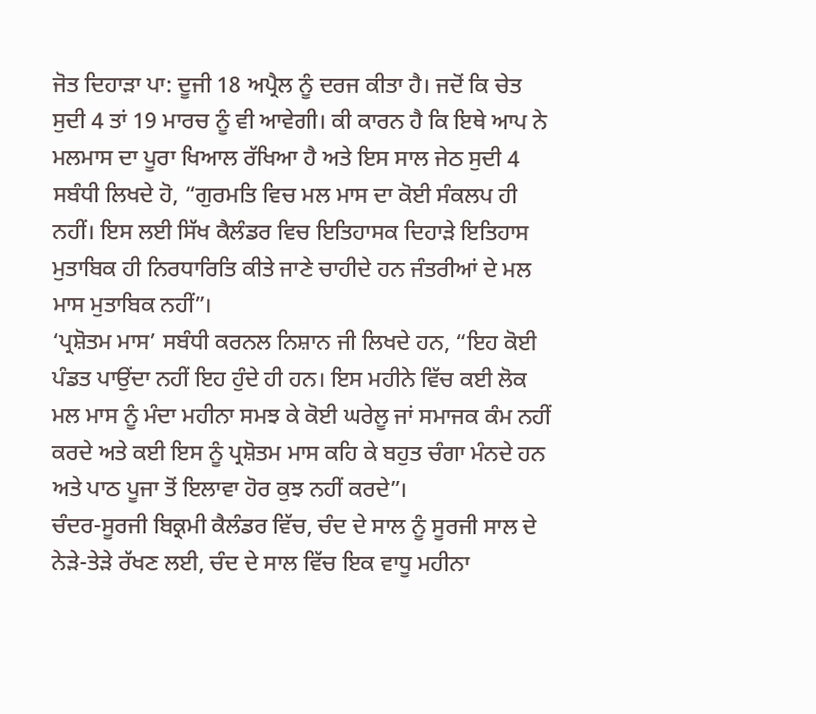ਜੋਤ ਦਿਹਾੜਾ ਪਾ: ਦੂਜੀ 18 ਅਪ੍ਰੈਲ ਨੂੰ ਦਰਜ ਕੀਤਾ ਹੈ। ਜਦੋਂ ਕਿ ਚੇਤ ਸੁਦੀ 4 ਤਾਂ 19 ਮਾਰਚ ਨੂੰ ਵੀ ਆਵੇਗੀ। ਕੀ ਕਾਰਨ ਹੈ ਕਿ ਇਥੇ ਆਪ ਨੇ ਮਲਮਾਸ ਦਾ ਪੂਰਾ ਖਿਆਲ ਰੱਖਿਆ ਹੈ ਅਤੇ ਇਸ ਸਾਲ ਜੇਠ ਸੁਦੀ 4 ਸਬੰਧੀ ਲਿਖਦੇ ਹੋ, “ਗੁਰਮਤਿ ਵਿਚ ਮਲ ਮਾਸ ਦਾ ਕੋਈ ਸੰਕਲਪ ਹੀ ਨਹੀਂ। ਇਸ ਲਈ ਸਿੱਖ ਕੈਲੰਡਰ ਵਿਚ ਇਤਿਹਾਸਕ ਦਿਹਾੜੇ ਇਤਿਹਾਸ ਮੁਤਾਬਿਕ ਹੀ ਨਿਰਧਾਰਿਤਿ ਕੀਤੇ ਜਾਣੇ ਚਾਹੀਦੇ ਹਨ ਜੰਤਰੀਆਂ ਦੇ ਮਲ ਮਾਸ ਮੁਤਾਬਿਕ ਨਹੀਂ”।
‘ਪ੍ਰਸ਼ੋਤਮ ਮਾਸ’ ਸਬੰਧੀ ਕਰਨਲ ਨਿਸ਼ਾਨ ਜੀ ਲਿਖਦੇ ਹਨ, “ਇਹ ਕੋਈ ਪੰਡਤ ਪਾਉਂਦਾ ਨਹੀਂ ਇਹ ਹੁੰਦੇ ਹੀ ਹਨ। ਇਸ ਮਹੀਨੇ ਵਿੱਚ ਕਈ ਲੋਕ ਮਲ ਮਾਸ ਨੂੰ ਮੰਦਾ ਮਹੀਨਾ ਸਮਝ ਕੇ ਕੋਈ ਘਰੇਲੂ ਜਾਂ ਸਮਾਜਕ ਕੰਮ ਨਹੀਂ ਕਰਦੇ ਅਤੇ ਕਈ ਇਸ ਨੂੰ ਪ੍ਰਸ਼ੋਤਮ ਮਾਸ ਕਹਿ ਕੇ ਬਹੁਤ ਚੰਗਾ ਮੰਨਦੇ ਹਨ ਅਤੇ ਪਾਠ ਪੂਜਾ ਤੋਂ ਇਲਾਵਾ ਹੋਰ ਕੁਝ ਨਹੀਂ ਕਰਦੇ”।
ਚੰਦਰ-ਸੂਰਜੀ ਬਿਕ੍ਰਮੀ ਕੈਲੰਡਰ ਵਿੱਚ, ਚੰਦ ਦੇ ਸਾਲ ਨੂੰ ਸੂਰਜੀ ਸਾਲ ਦੇ ਨੇੜੇ-ਤੇੜੇ ਰੱਖਣ ਲਈ, ਚੰਦ ਦੇ ਸਾਲ ਵਿੱਚ ਇਕ ਵਾਧੂ ਮਹੀਨਾ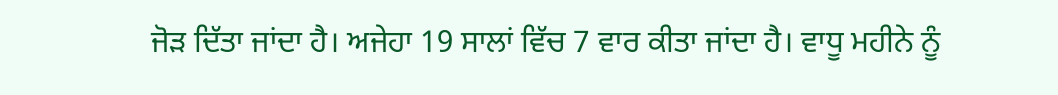ਜੋੜ ਦਿੱਤਾ ਜਾਂਦਾ ਹੈ। ਅਜੇਹਾ 19 ਸਾਲਾਂ ਵਿੱਚ 7 ਵਾਰ ਕੀਤਾ ਜਾਂਦਾ ਹੈ। ਵਾਧੂ ਮਹੀਨੇ ਨੂੰ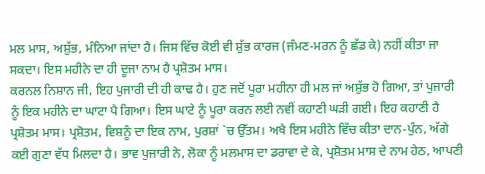ਮਲ ਮਾਸ, ਅਸ਼ੁੱਭ, ਮੰਨਿਆ ਜਾਂਦਾ ਹੈ। ਜਿਸ ਵਿੱਚ ਕੋਈ ਵੀ ਸ਼ੁੱਭ ਕਾਰਜ (ਜੰਮਣ-ਮਰਨ ਨੂੰ ਛੱਡ ਕੇ) ਨਹੀਂ ਕੀਤਾ ਜਾ ਸਕਦਾ। ਇਸ ਮਹੀਨੇ ਦਾ ਹੀ ਦੂਜਾ ਨਾਮ ਹੈ ਪ੍ਰਸ਼ੋਤਮ ਮਾਸ।
ਕਰਨਲ ਨਿਸ਼ਾਨ ਜੀ, ਇਹ ਪੁਜਾਰੀ ਦੀ ਹੀ ਕਾਢ ਹੈ। ਹੁਣ ਜਦੋਂ ਪੂਰਾ ਮਹੀਨਾ ਹੀ ਮਲ ਜਾਂ ਅਸ਼ੁੱਭ ਹੋ ਗਿਆ, ਤਾਂ ਪੁਜਾਰੀ ਨੂੰ ਇਕ ਮਹੀਨੇ ਦਾ ਘਾਟਾ ਪੈ ਗਿਆ। ਇਸ ਘਾਟੇ ਨੂੰ ਪੂਰਾ ਕਰਨ ਲਈ ਨਵੀਂ ਕਹਾਣੀ ਘੜੀ ਗਈ। ਇਹ ਕਹਾਣੀ ਹੈ ਪ੍ਰਸ਼ੋਤਮ ਮਾਸ। ਪ੍ਰਸ਼ੋਤਮ, ਵਿਸ਼ਨੂੰ ਦਾ ਇਕ ਨਾਮ, ਪੁਰਸ਼ਾਂ `ਚ ਉੱਤਮ। ਅਖੈ ਇਸ ਮਹੀਨੇ ਵਿੱਚ ਕੀਤਾ ਦਾਨ-ਪੁੰਨ, ਅੱਗੇ ਕਈ ਗੁਣਾ ਵੱਧ ਮਿਲਦਾ ਹੈ। ਭਾਵ ਪੁਜਾਰੀ ਨੇ, ਲੋਕਾ ਨੂੰ ਮਲਮਾਸ ਦਾ ਡਰਾਵਾ ਦੇ ਕੇ, ਪ੍ਰਸ਼ੋਤਮ ਮਾਸ ਦੇ ਨਾਮ ਹੇਠ, ਆਪਣੀ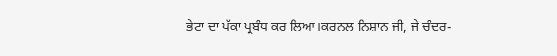ਭੇਟਾ ਦਾ ਪੱਕਾ ਪ੍ਰਬੰਧ ਕਰ ਲਿਆ।ਕਰਨਲ ਨਿਸ਼ਾਨ ਜੀ, ਜੇ ਚੰਦਰ-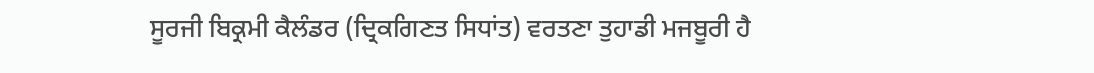ਸੂਰਜੀ ਬਿਕ੍ਰਮੀ ਕੈਲੰਡਰ (ਦ੍ਰਿਕਗਿਣਤ ਸਿਧਾਂਤ) ਵਰਤਣਾ ਤੁਹਾਡੀ ਮਜਬੂਰੀ ਹੈ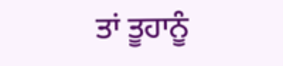ਤਾਂ ਤੂਹਾਨੂੰ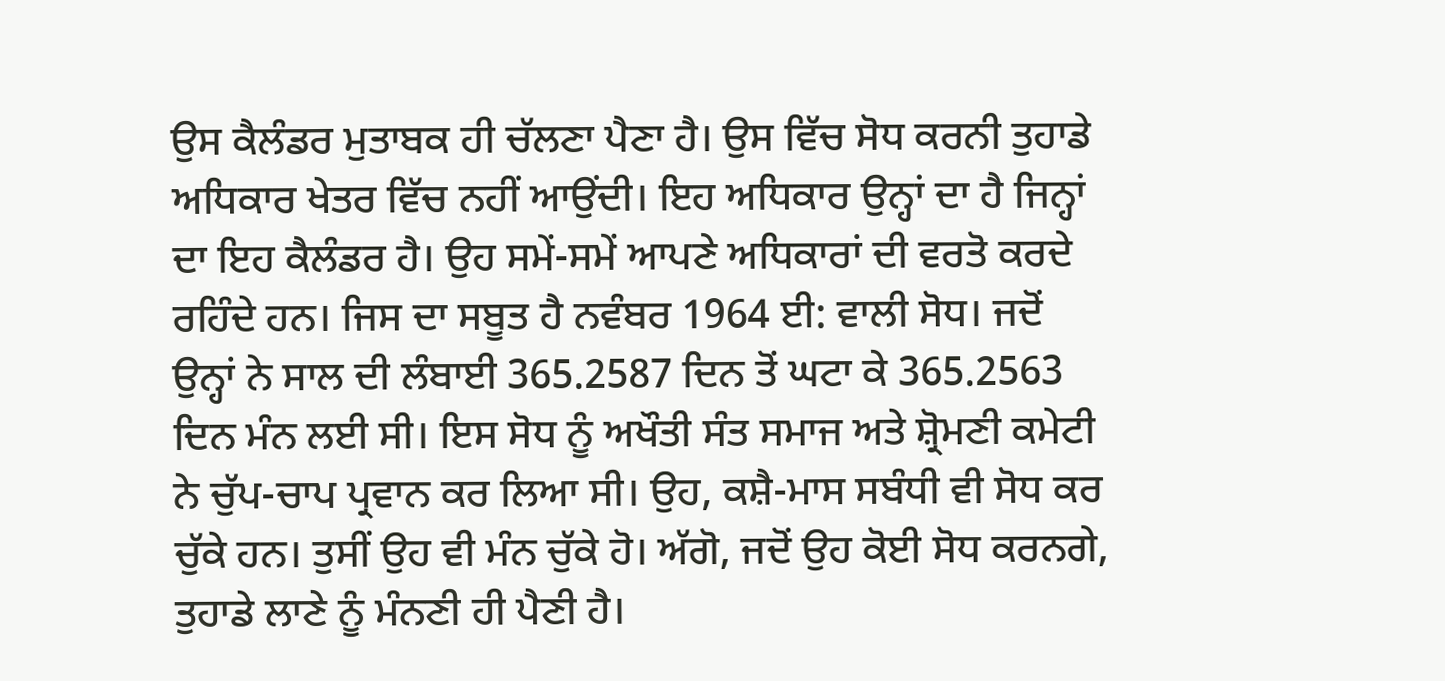ਉਸ ਕੈਲੰਡਰ ਮੁਤਾਬਕ ਹੀ ਚੱਲਣਾ ਪੈਣਾ ਹੈ। ਉਸ ਵਿੱਚ ਸੋਧ ਕਰਨੀ ਤੁਹਾਡੇ ਅਧਿਕਾਰ ਖੇਤਰ ਵਿੱਚ ਨਹੀਂ ਆਉਂਦੀ। ਇਹ ਅਧਿਕਾਰ ਉਨ੍ਹਾਂ ਦਾ ਹੈ ਜਿਨ੍ਹਾਂ ਦਾ ਇਹ ਕੈਲੰਡਰ ਹੈ। ਉਹ ਸਮੇਂ-ਸਮੇਂ ਆਪਣੇ ਅਧਿਕਾਰਾਂ ਦੀ ਵਰਤੋ ਕਰਦੇ ਰਹਿੰਦੇ ਹਨ। ਜਿਸ ਦਾ ਸਬੂਤ ਹੈ ਨਵੰਬਰ 1964 ਈ: ਵਾਲੀ ਸੋਧ। ਜਦੋਂ ਉਨ੍ਹਾਂ ਨੇ ਸਾਲ ਦੀ ਲੰਬਾਈ 365.2587 ਦਿਨ ਤੋਂ ਘਟਾ ਕੇ 365.2563 ਦਿਨ ਮੰਨ ਲਈ ਸੀ। ਇਸ ਸੋਧ ਨੂੰ ਅਖੌਤੀ ਸੰਤ ਸਮਾਜ ਅਤੇ ਸ਼੍ਰੋਮਣੀ ਕਮੇਟੀ ਨੇ ਚੁੱਪ-ਚਾਪ ਪ੍ਰਵਾਨ ਕਰ ਲਿਆ ਸੀ। ਉਹ, ਕਸ਼ੈ-ਮਾਸ ਸਬੰਧੀ ਵੀ ਸੋਧ ਕਰ ਚੁੱਕੇ ਹਨ। ਤੁਸੀਂ ਉਹ ਵੀ ਮੰਨ ਚੁੱਕੇ ਹੋ। ਅੱਗੋ, ਜਦੋਂ ਉਹ ਕੋਈ ਸੋਧ ਕਰਨਗੇ, ਤੁਹਾਡੇ ਲਾਣੇ ਨੂੰ ਮੰਨਣੀ ਹੀ ਪੈਣੀ ਹੈ।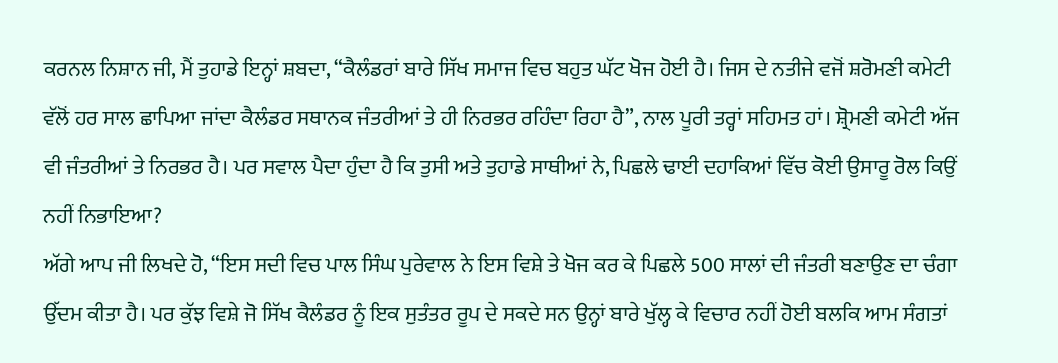ਕਰਨਲ ਨਿਸ਼ਾਨ ਜੀ, ਮੈਂ ਤੁਹਾਡੇ ਇਨ੍ਹਾਂ ਸ਼ਬਦਾ, “ਕੈਲੰਡਰਾਂ ਬਾਰੇ ਸਿੱਖ ਸਮਾਜ ਵਿਚ ਬਹੁਤ ਘੱਟ ਖੋਜ ਹੋਈ ਹੈ। ਜਿਸ ਦੇ ਨਤੀਜੇ ਵਜੋਂ ਸ਼ਰੋਮਣੀ ਕਮੇਟੀ ਵੱਲੋਂ ਹਰ ਸਾਲ ਛਾਪਿਆ ਜਾਂਦਾ ਕੈਲੰਡਰ ਸਥਾਨਕ ਜੰਤਰੀਆਂ ਤੇ ਹੀ ਨਿਰਭਰ ਰਹਿੰਦਾ ਰਿਹਾ ਹੈ”, ਨਾਲ ਪੂਰੀ ਤਰ੍ਹਾਂ ਸਹਿਮਤ ਹਾਂ। ਸ਼੍ਰੋਮਣੀ ਕਮੇਟੀ ਅੱਜ ਵੀ ਜੰਤਰੀਆਂ ਤੇ ਨਿਰਭਰ ਹੈ। ਪਰ ਸਵਾਲ ਪੈਦਾ ਹੁੰਦਾ ਹੈ ਕਿ ਤੁਸੀ ਅਤੇ ਤੁਹਾਡੇ ਸਾਥੀਆਂ ਨੇ, ਪਿਛਲੇ ਢਾਈ ਦਹਾਕਿਆਂ ਵਿੱਚ ਕੋਈ ਉਸਾਰੂ ਰੋਲ ਕਿਉਂ ਨਹੀਂ ਨਿਭਾਇਆ?
ਅੱਗੇ ਆਪ ਜੀ ਲਿਖਦੇ ਹੋ, “ਇਸ ਸਦੀ ਵਿਚ ਪਾਲ ਸਿੰਘ ਪੁਰੇਵਾਲ ਨੇ ਇਸ ਵਿਸ਼ੇ ਤੇ ਖੋਜ ਕਰ ਕੇ ਪਿਛਲੇ 500 ਸਾਲਾਂ ਦੀ ਜੰਤਰੀ ਬਣਾਉਣ ਦਾ ਚੰਗਾ ਉੱਦਮ ਕੀਤਾ ਹੈ। ਪਰ ਕੁੱਝ ਵਿਸ਼ੇ ਜੋ ਸਿੱਖ ਕੈਲੰਡਰ ਨੂੰ ਇਕ ਸੁਤੰਤਰ ਰੂਪ ਦੇ ਸਕਦੇ ਸਨ ਉਨ੍ਹਾਂ ਬਾਰੇ ਖੁੱਲ੍ਹ ਕੇ ਵਿਚਾਰ ਨਹੀਂ ਹੋਈ ਬਲਕਿ ਆਮ ਸੰਗਤਾਂ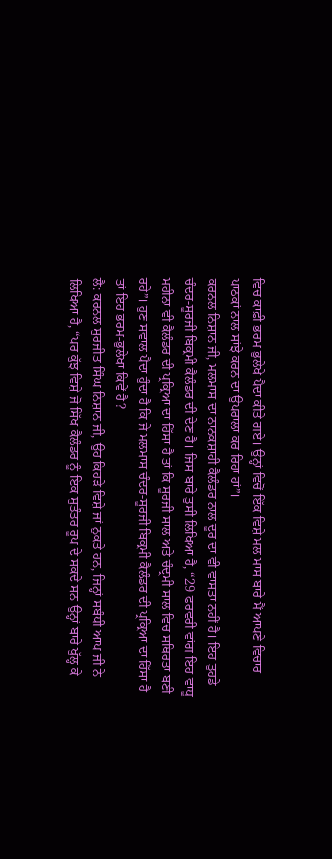ਵਿਚ ਕਾਫ਼ੀ ਭਰਮ ਭੁਲੇਖੇ ਪੈਦਾ ਕੀਤੇ ਗਏ। ਉਨ੍ਹਾਂ ਵਿਚੋਂ ਇੱਕ ਵਿਸ਼ੇ ਮਲ ਮਾਸ ਬਾਰੇ ਮੈਂ ਆਪਣੇ ਵਿਚਾਰ ਪਾਠਕਾਂ ਨਾਲ ਸਾਂਝੇ ਕਰਨ ਦਾ ਉਪਰਾਲਾ ਕਰ ਰਿਹਾ ਹਾਂ”।
ਕਰਨਲ ਨਿਸ਼ਾਨ ਜੀ, ਮਲਮਾਸ ਦਾ ਨਾਨਕਸ਼ਾਹੀ ਕੈਲੰਡਰ ਨਾਲ ਦੂਰ ਦਾ ਵੀ ਵਾਸਤਾ ਨਹੀਂ ਹੈ। ਇਹ ਤੁਹਡੇ ਚੰਦਰ-ਸੂਰਜੀ ਬਿਕ੍ਰਮੀ ਕੈਲੰਡਰ ਦੀ ਦੇਣ ਹੈ। ਜਿਸ ਬਾਰੇ ਤੁਸੀ ਲਿਖਿਆ ਹੈ, “29 ਫਰਵਰੀ ਵਾਂਗ ਇਹ ਵਾਧੂ ਮਹੀਨਾ ਵੀ ਕੈਲੰਡਰ ਦੀ ਪ੍ਰਕ੍ਰਿਆ ਦਾ ਹਿੱਸਾ ਹੈ ਤਾਂ ਕਿ ਸੂਰਜੀ ਸਾਲ ਅਤੇ ਚੰਦ੍ਰਮੀ ਸਾਲ ਵਿਚ ਸਥਿਰਤਾ ਬਣੀ ਰਹੇ”। ਹੁਣ ਸਵਾਲ ਪੈਦਾ ਹੁੰਦਾ ਹੈ ਕਿ ਜੇ ਮਲਮਾਸ ਚੰਦਰ-ਸੂਰਜੀ ਬਿਕ੍ਰਮੀ ਕੈਲੰਡਰ ਦੀ ਪ੍ਰਕ੍ਰਿਆ ਦਾ ਹਿੱਸਾ ਹੈ ਤਾਂ ਇਹ ਭਰਮ-ਭੁਲੇਖਾ ਕਿਵੇਂ ਹੈ?
ਲੈ: ਕਰਨਲ ਸੁਰਜੀਤ ਸਿੰਘ ਨਿਸ਼ਾਨ ਜੀ, ਉਹ ਕਿਹੜੇ ਵਿਸ਼ੇ ਜਾਂ ਨੁਕਤੇ ਹਨ, ਜਿਨ੍ਹਾਂ ਸਬੰਧੀ ਆਪ ਜੀ ਨੇ ਲਿਖਿਆ ਹੈ, “ਪਰ ਕੁੱਝ ਵਿਸ਼ੇ ਜੋ ਸਿੱਖ ਕੈਲੰਡਰ ਨੂੰ ਇਕ ਸੁਤੰਤਰ ਰੂਪ ਦੇ ਸਕਦੇ ਸਨ ਉਨ੍ਹਾਂ ਬਾਰੇ ਖੁੱਲ੍ਹ ਕੇ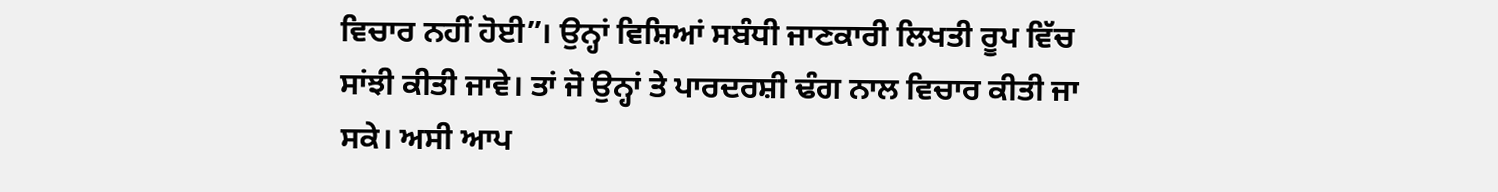ਵਿਚਾਰ ਨਹੀਂ ਹੋਈ”। ਉਨ੍ਹਾਂ ਵਿਸ਼ਿਆਂ ਸਬੰਧੀ ਜਾਣਕਾਰੀ ਲਿਖਤੀ ਰੂਪ ਵਿੱਚ ਸਾਂਝੀ ਕੀਤੀ ਜਾਵੇ। ਤਾਂ ਜੋ ਉਨ੍ਹਾਂ ਤੇ ਪਾਰਦਰਸ਼ੀ ਢੰਗ ਨਾਲ ਵਿਚਾਰ ਕੀਤੀ ਜਾ ਸਕੇ। ਅਸੀ ਆਪ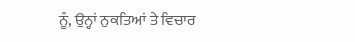ਨੂੰ, ਉਨ੍ਹਾਂ ਨੁਕਤਿਆਂ ਤੇ ਵਿਚਾਰ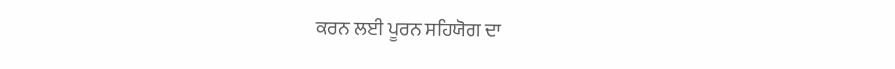ਕਰਨ ਲਈ ਪੂਰਨ ਸਹਿਯੋਗ ਦਾ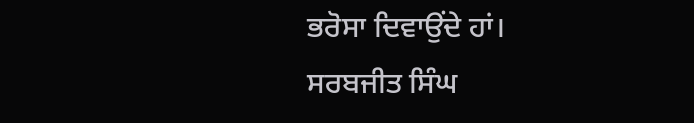ਭਰੋਸਾ ਦਿਵਾਉਂਦੇ ਹਾਂ।
ਸਰਬਜੀਤ ਸਿੰਘ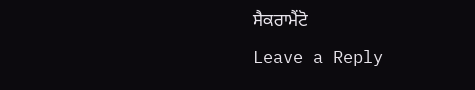ਸੈਕਰਾਮੈਂਟੋ
Leave a Reply